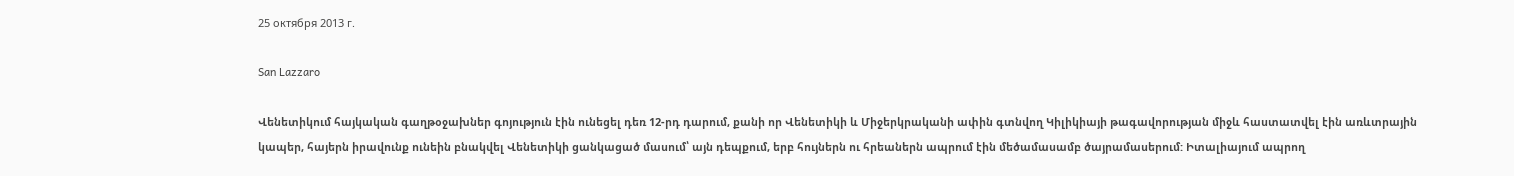25 октября 2013 г.

San Lazzaro

Վենետիկում հայկական գաղթօջախներ գոյություն էին ունեցել դեռ 12-րդ դարում, քանի որ Վենետիկի և Միջերկրականի ափին գտնվող Կիլիկիայի թագավորության միջև հաստատվել էին առևտրային կապեր, հայերն իրավունք ունեին բնակվել Վենետիկի ցանկացած մասում՝ այն դեպքում, երբ հույներն ու հրեաներն ապրում էին մեծամասամբ ծայրամասերում: Իտալիայում ապրող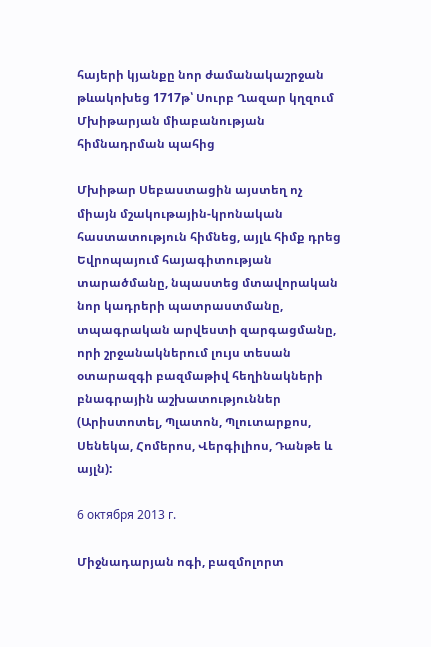հայերի կյանքը նոր ժամանակաշրջան թևակոխեց 1717թ՝ Սուրբ Ղազար կղզում Մխիթարյան միաբանության հիմնադրման պահից

Մխիթար Սեբաստացին այստեղ ոչ միայն մշակութային-կրոնական հաստատություն հիմնեց, այլև հիմք դրեց Եվրոպայում հայագիտության տարածմանը, նպաստեց մտավորական նոր կադրերի պատրաստմանը, տպագրական արվեստի զարգացմանը, որի շրջանակներում լույս տեսան օտարազգի բազմաթիվ հեղինակների բնագրային աշխատություններ (Արիստոտել, Պլատոն, Պլուտարքոս, Սենեկա, Հոմերոս, Վերգիլիոս, Դանթե և այլն):

6 октября 2013 г.

Միջնադարյան ոգի, բազմոլորտ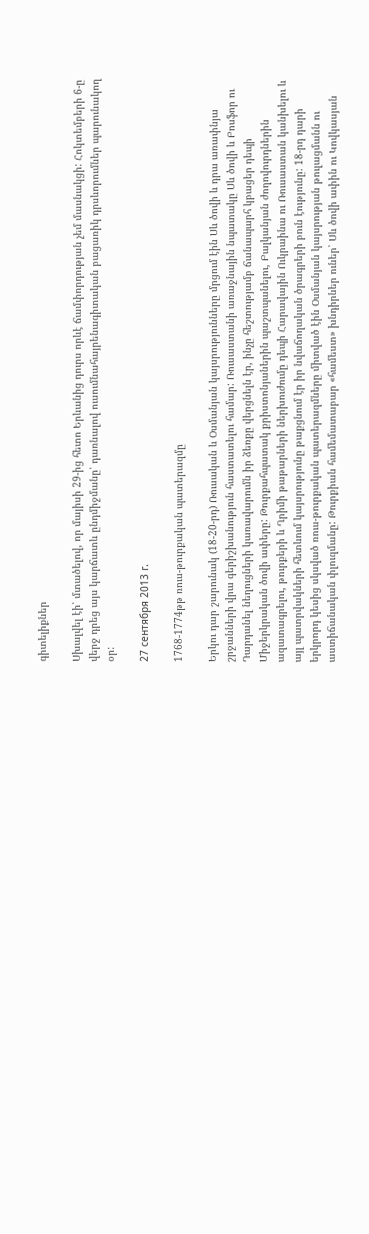գիտելիքներ

Սխալվել էի՝ մտածելով, որ մայիսի 29-ից հետո Երևանից դուրս որևէ ճամփորդության չեմ մասնակցի: Հոկտեմբերի 6-ը վերջ դրեց այս կարճատև ընդմիջմանը՝ դառնալով ուսումնահայրենագիտական բացառիկ դրսևորումներ պարունակող օր:

27 сентября 2013 г.

1768-1774թթ ռուս-թուրքական պատերազմը

Երկու դար շարունակ (18-20-րդ) Ռուսական և Օսմանյան կայսրությունները մրցում էին Սև ծովի և դրա առափնյա շրջանների վրա գերիշխանություն հաստատելու համար: Ռուսաստանի առաջնային նպատակը Սև ծովի և Բոսֆոր ու Դարդանել նեղուցների կառավարումն իր ձեռքը վերցնելն էր, ինչը հեշտությամբ ճանապարհ կբացեր դեպի Միջերկրական ծովի ափերը: Թուրքահպատակ քրիստոնյաներին պաշտպանելու, Բալկանյան ժողովուրդներին ազատագրելու, թուրքերի և Ղրիմի թաթարների ներխուժումը դեպի Հարավային Ուկրաինա ու Ռուսաստան կանխելու և այլ պատրվակների հետևում կայսրությունը թաքցնում էր իր նվաճողական ծրագրերի բուն էությունը: 18-րդ դարի երկրորդ կեսից սկսված ռուս-թուրքական պատերազմները միտված էին Օսմանյան կայսրության թուլացմանն ու աստիճանական փլուզմանը: Թուրքիան համեմատաբար «համեստ» խնդիրներ ուներ՝ Սև ծովի ափին ու Կովկասյան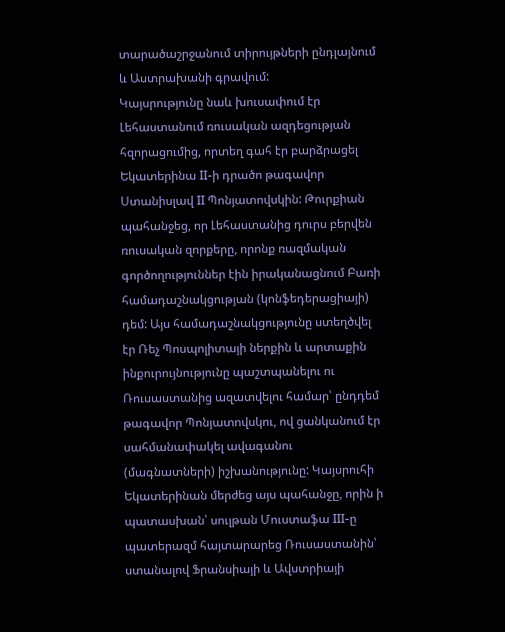տարածաշրջանում տիրույթների ընդլայնում և Աստրախանի գրավում:
Կայսրությունը նաև խուսափում էր Լեհաստանում ռուսական ազդեցության հզորացումից, որտեղ գահ էր բարձրացել Եկատերինա II-ի դրածո թագավոր Ստանիսլավ II Պոնյատովսկին: Թուրքիան պահանջեց, որ Լեհաստանից դուրս բերվեն ռուսական զորքերը, որոնք ռազմական գործողություններ էին իրականացնում Բառի համադաշնակցության (կոնֆեդերացիայի) դեմ: Այս համադաշնակցությունը ստեղծվել էր Ռեչ Պոսպոլիտայի ներքին և արտաքին ինքուրույնությունը պաշտպանելու ու Ռուսաստանից ազատվելու համար՝ ընդդեմ թագավոր Պոնյատովսկու, ով ցանկանում էր սահմանափակել ավագանու (մագնատների) իշխանությունը: Կայսրուհի Եկատերինան մերժեց այս պահանջը, որին ի պատասխան՝ սուլթան Մուստաֆա III-ը պատերազմ հայտարարեց Ռուսաստանին՝ ստանալով Ֆրանսիայի և Ավստրիայի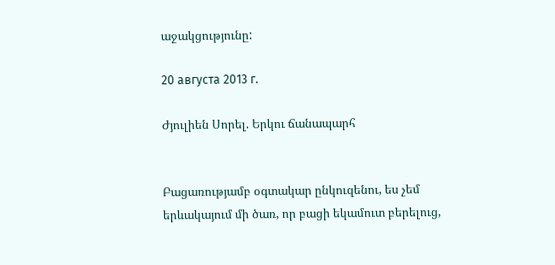աջակցությունը:

20 августа 2013 г.

Ժյուլիեն Սորել. Երկու ճանապարհ


Բացառությամբ օգտակար ընկուզենու, ես չեմ երևակայում մի ծառ, որ բացի եկամուտ բերելուց,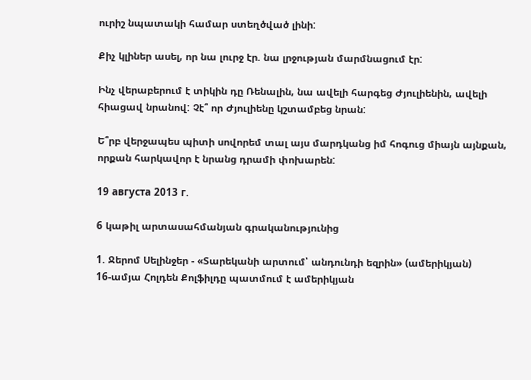ուրիշ նպատակի համար ստեղծված լինի:

Քիչ կլիներ ասել, որ նա լուրջ էր. նա լրջության մարմնացում էր:

Ինչ վերաբերում է տիկին դը Ռենալին, նա ավելի հարգեց Ժյուլիենին, ավելի հիացավ նրանով: Չէ՞ որ Ժյուլիենը կշտամբեց նրան:

Ե՞րբ վերջապես պիտի սովորեմ տալ այս մարդկանց իմ հոգուց միայն այնքան, որքան հարկավոր է նրանց դրամի փոխարեն:

19 августа 2013 г.

6 կաթիլ արտասահմանյան գրականությունից

1. Ջերոմ Սելինջեր - «Տարեկանի արտում՝ անդունդի եզրին» (ամերիկյան)
16-ամյա Հոլդեն Քոլֆիլդը պատմում է ամերիկյան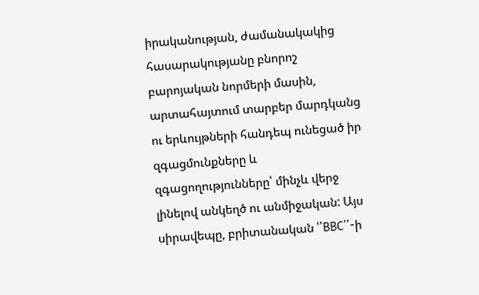իրականության, ժամանակակից հասարակությանը բնորոշ բարոյական նորմերի մասին, արտահայտում տարբեր մարդկանց ու երևույթների հանդեպ ունեցած իր զգացմունքները և զգացողությունները՝ մինչև վերջ լինելով անկեղծ ու անմիջական: Այս սիրավեպը, բրիտանական ‘’BBC’’-ի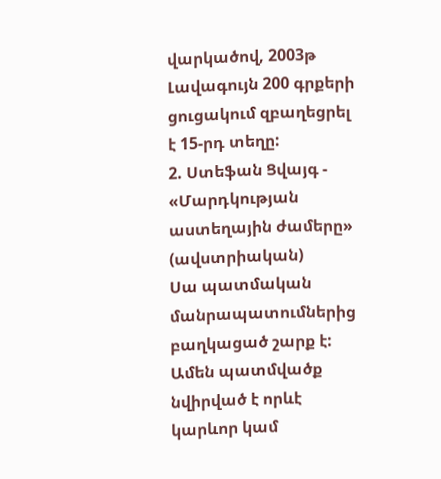վարկածով, 2003թ Լավագույն 200 գրքերի ցուցակում զբաղեցրել է 15-րդ տեղը:
2. Ստեֆան Ցվայգ - «Մարդկության աստեղային ժամերը» (ավստրիական)
Սա պատմական մանրապատումներից բաղկացած շարք է: Ամեն պատմվածք նվիրված է որևէ կարևոր կամ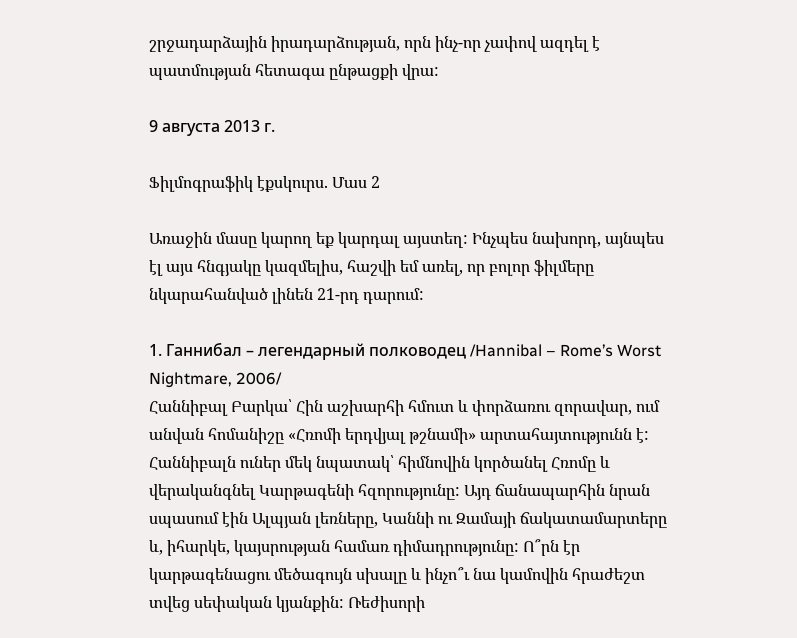շրջադարձային իրադարձության, որն ինչ-որ չափով ազդել է պատմության հետագա ընթացքի վրա:

9 августа 2013 г.

Ֆիլմոգրաֆիկ էքսկուրս. Մաս 2

Առաջին մասը կարող եք կարդալ այստեղ: Ինչպես նախորդ, այնպես էլ այս հնգյակը կազմելիս, հաշվի եմ առել, որ բոլոր ֆիլմերը նկարահանված լինեն 21-րդ դարում:

1. Ганнибал – легендарный полководец /Hannibal – Rome’s Worst Nightmare, 2006/
Հաննիբալ Բարկա՝ Հին աշխարհի հմուտ և փորձառու զորավար, ում անվան հոմանիշը «Հռոմի երդվյալ թշնամի» արտահայտությունն է: Հաննիբալն ուներ մեկ նպատակ՝ հիմնովին կործանել Հռոմը և վերականգնել Կարթագենի հզորությունը: Այդ ճանապարհին նրան սպասում էին Ալպյան լեռները, Կաննի ու Զամայի ճակատամարտերը և, իհարկե, կայսրության համառ դիմադրությունը: Ո՞րն էր կարթագենացու մեծագույն սխալը և ինչո՞ւ նա կամովին հրաժեշտ տվեց սեփական կյանքին: Ռեժիսորի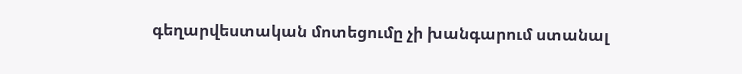գեղարվեստական մոտեցումը չի խանգարում ստանալ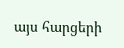այս հարցերի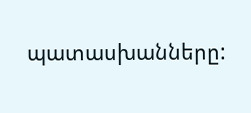պատասխանները: